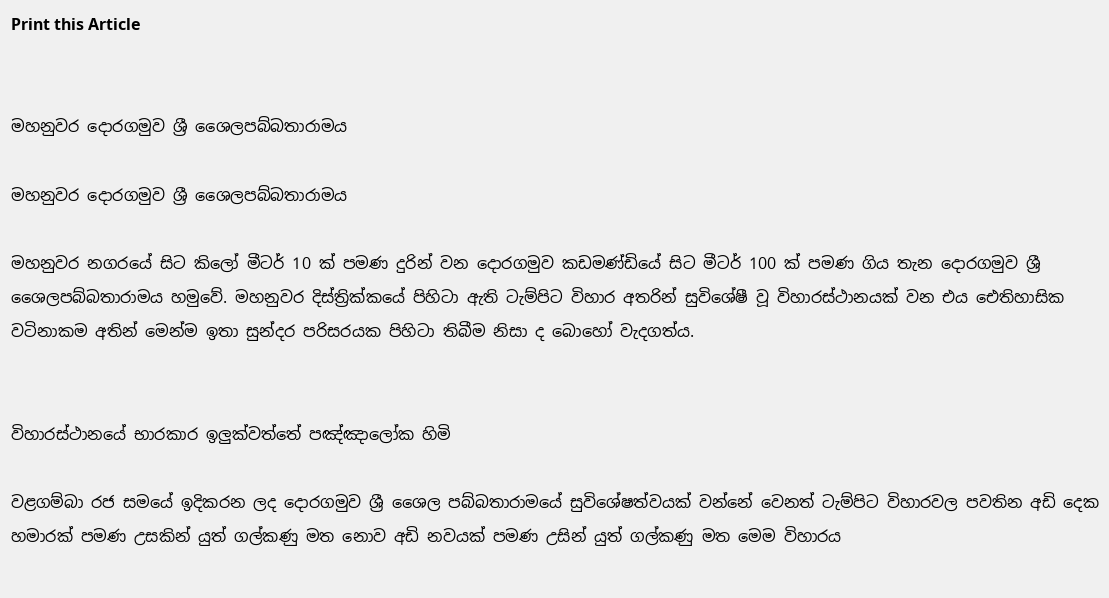Print this Article


මහනුවර දොරගමුව ශ්‍රී ශෛලපබ්බතාරාමය

මහනුවර දොරගමුව ශ්‍රී ශෛලපබ්බතාරාමය

මහනුවර නගරයේ සිට කිලෝ මීටර් 10 ක් පමණ දුරින් වන දොරගමුව කඩමණ්ඩියේ සිට මීටර් 100 ක් පමණ ගිය තැන දොරගමුව ශ්‍රී ශෛලපබ්බතාරාමය හමුවේ. මහනුවර දිස්ත්‍රික්කයේ පිහිටා ඇති ටැම්පිට විහාර අතරින් සුවිශේෂී වූ විහාරස්ථානයක් වන එය ඓතිහාසික වටිනාකම අතින් මෙන්ම ඉතා සුන්දර පරිසරයක පිහිටා තිබීම නිසා ද බොහෝ වැදගත්ය.


විහාරස්ථානයේ භාරකාර ඉලුක්වත්තේ පඤ්ඤාලෝක හිමි

වළගම්බා රජ සමයේ ඉදිකරන ලද දොරගමුව ශ්‍රී ශෛල පබ්බතාරාමයේ සුවිශේෂත්වයක් වන්නේ වෙනත් ටැම්පිට විහාරවල පවතින අඩි දෙක හමාරක් පමණ උසකින් යුත් ගල්කණු මත නොව අඩි නවයක් පමණ උසින් යුත් ගල්කණු මත මෙම විහාරය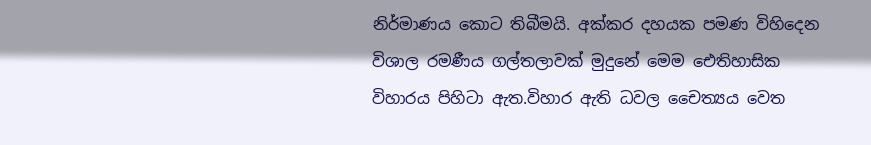නිර්මාණය කොට තිබීමයි. අක්කර දහයක පමණ විහිදෙන විශාල රමණීය ගල්තලාවක් මුදුනේ මෙම ඓතිහාසික විහාරය පිහිටා ඇත.විහාර ඇති ධවල චෛත්‍යය වෙත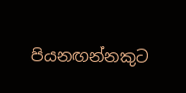පියනඟන්නකුට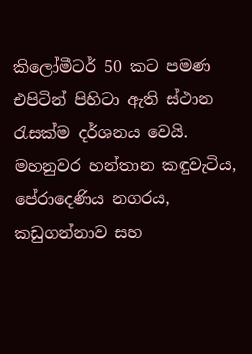කිලෝමීටර් 50 කට පමණ එපිටින් පිහිටා ඇති ස්ථාන රැසක්ම දර්ශනය වෙයි. මහනුවර හන්තාන කඳුවැටිය, පේරාදෙණිය නගරය, කඩුගන්නාව සහ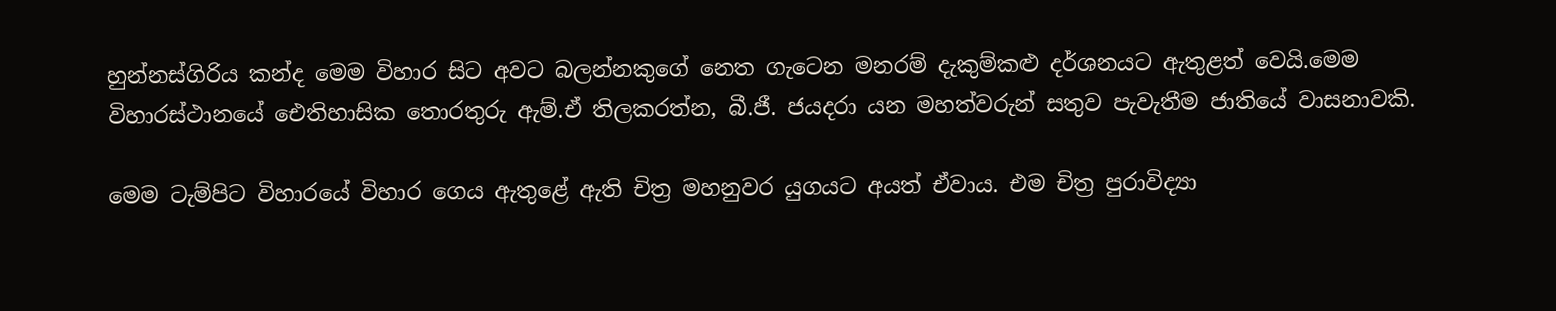හුන්නස්ගිරිය කන්ද මෙම විහාර සිට අවට බලන්නකුගේ නෙත ගැටෙන මනරම් දැකුම්කළු දර්ශනයට ඇතුළත් වෙයි.මෙම විහාරස්ථානයේ ඓතිහාසික තොරතුරු ඇම්.ඒ තිලකරත්න, බී.ජී. ජයදරා යන මහත්වරුන් සතුව පැවැතීම ජාතියේ වාසනාවකි.

මෙම ටැම්පිට විහාරයේ විහාර ගෙය ඇතුළේ ඇති චිත්‍ර මහනුවර යුගයට අයත් ඒවාය. එම චිත්‍ර පුරාවිද්‍යා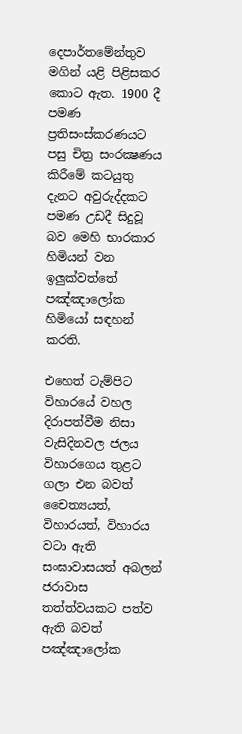දෙපාර්තමේන්තුව මගින් යළි පිළිසකර කොට ඇත. 1900 දී පමණ ප්‍රතිසංස්කරණයට පසු චිත්‍ර සංරක්‍ෂණය කිරීමේ කටයුතු දැනට අවුරුද්දකට පමණ උඩදී සිදුවූ බව මෙහි භාරකාර හිමියන් වන ඉලුක්වත්තේ පඤ්ඤාලෝක හිමියෝ සඳහන් කරති.

එහෙත් ටැම්පිට විහාරයේ වහල දිරාපත්වීම නිසා වැසිදිනවල ජලය විහාරගෙය තුළට ගලා එන බවත් චෛත්‍යයත්, විහාරයත්, විහාරය වටා ඇති සංඝාවාසයත් අබලන් ජරාවාස තත්ත්වයකට පත්ව ඇති බවත් පඤ්ඤාලෝක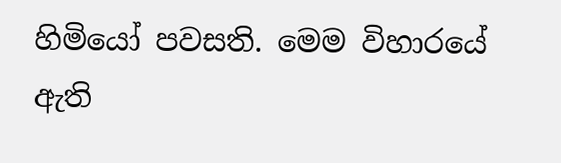හිමියෝ පවසති. මෙම විහාරයේ ඇති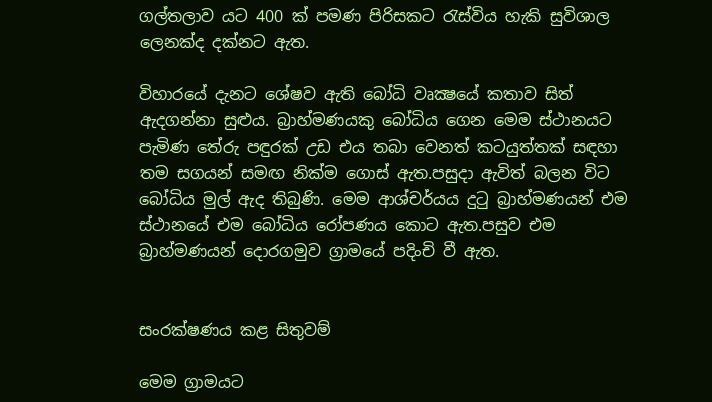ගල්තලාව යට 400 ක් පමණ පිරිසකට රැස්විය හැකි සුවිශාල ලෙනක්ද දක්නට ඇත.

විහාරයේ දැනට ශේෂව ඇති බෝධි වෘක්‍ෂයේ කතාව සිත් ඇදගන්නා සුළුය. බ්‍රාහ්මණයකු බෝධිය ගෙන මෙම ස්ථානයට පැමිණ තේරු පඳුරක් උඩ එය තබා වෙනත් කටයුත්තක් සඳහා තම සගයන් සමඟ නික්ම ගොස් ඇත.පසුදා ඇවිත් බලන විට බෝධිය මුල් ඇද තිබුණි. මෙම ආශ්චර්යය දුටු බ්‍රාහ්මණයන් එම ස්ථානයේ එම බෝධිය රෝපණය කොට ඇත.පසුව එම බ්‍රාහ්මණයන් දොරගමුව ග්‍රාමයේ පදිංචි වී ඇත.


සංරක්ෂණය කළ සිතුවම්

මෙම ග්‍රාමයට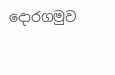දොරගමුව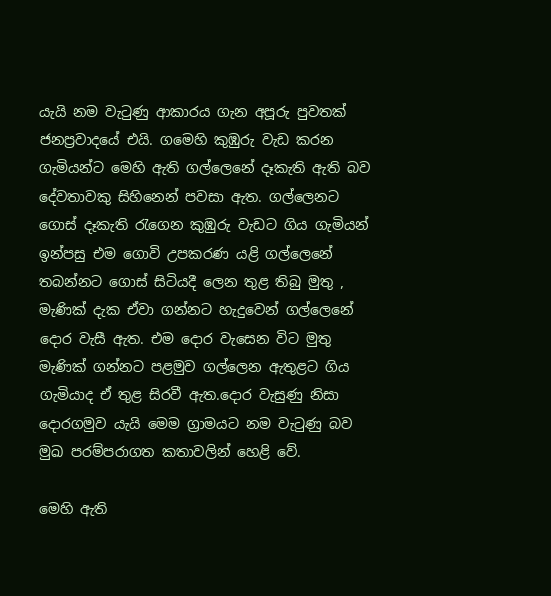යැයි නම වැටුණු ආකාරය ගැන අපූරු පුවතක් ජනප්‍රවාදයේ එයි. ගමෙහි කුඹුරු වැඩ කරන ගැමියන්ට මෙහි ඇති ගල්ලෙනේ දෑකැති ඇති බව දේවතාවකු සිහිනෙන් පවසා ඇත. ගල්ලෙනට ගොස් දෑකැති රැගෙන කුඹුරු වැඩට ගිය ගැමියන් ඉන්පසු එම ගොවි උපකරණ යළි ගල්ලෙනේ තබන්නට ගොස් සිටියදී ලෙන තුළ තිබු මුතු , මැණික් දැක ඒවා ගන්නට හැදුවෙන් ගල්ලෙනේ දොර වැසී ඇත. එම දොර වැසෙන විට මුතු මැණික් ගන්නට පළමුව ගල්ලෙන ඇතුළට ගිය ගැමියාද ඒ තුළ සිරවී ඇත.දොර වැසුණු නිසා දොරගමුව යැයි මෙම ග්‍රාමයට නම වැටුණු බව මුඛ පරම්පරාගත කතාවලින් හෙළි වේ.

මෙහි ඇති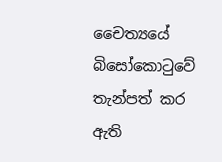චෛත්‍යයේ බිසෝකොටුවේ තැන්පත් කර ඇති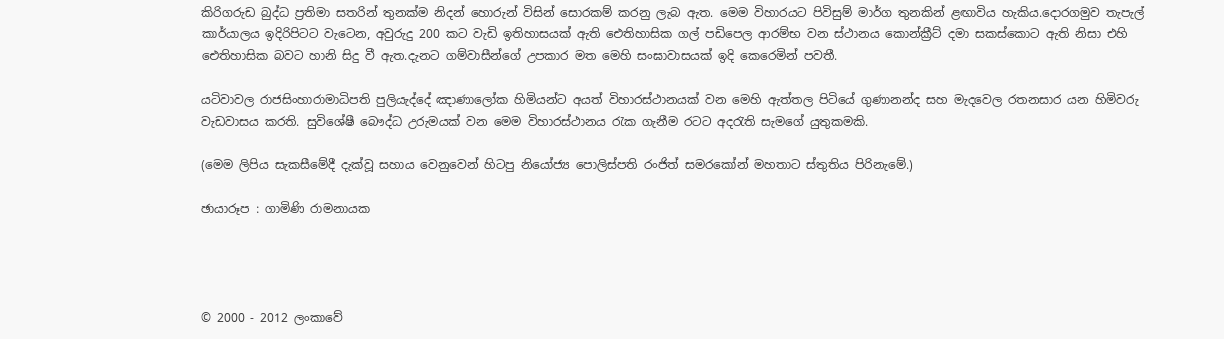කිරිගරුඩ බුද්ධ ප්‍රතිමා සතරින් තුනක්ම නිදන් හොරුන් විසින් සොරකම් කරනු ලැබ ඇත. මෙම විහාරයට පිවිසුම් මාර්ග තුනකින් ළඟාවිය හැකිය.දොරගමුව තැපැල් කාර්යාලය ඉදිරිපිටට වැටෙන, අවුරුදු 200 කට වැඩි ඉතිහාසයක් ඇති ඓතිහාසික ගල් පඩිපෙල ආරම්භ වන ස්ථානය කොන්ක්‍රීට් දමා සකස්කොට ඇති නිසා එහි ඓතිහාසික බවට හානි සිදු වී ඇත.දැනට ගම්වාසීන්ගේ උපකාර මත මෙහි සංඝාවාසයක් ඉදි කෙරෙමින් පවතී.

යටිවාවල රාජසිංහාරාමාධිපති පුලියැද්දේ ඤාණාලෝක හිමියන්ට අයත් විහාරස්ථානයක් වන මෙහි ඇත්තල පිටියේ ගුණානන්ද සහ මැදවෙල රතනසාර යන හිමිවරු වැඩවාසය කරති. සුවිශේෂී බෞද්ධ උරුමයක් වන මෙම විහාරස්ථානය රැක ගැනීම රටට අදරැති සැමගේ යුතුකමකි.

(මෙම ලිපිය සැකසීමේදී දැක්වූ සහාය වෙනුවෙන් හිටපු නියෝජ්‍ය පොලිස්පති රංජිත් සමරකෝන් මහතාට ස්තුතිය පිරිනැමේ.)

ඡායාරූප : ගාමිණි රාමනායක




© 2000 - 2012 ලංකාවේ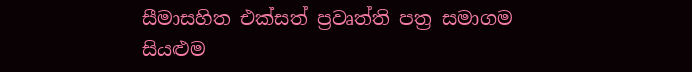සීමාසහිත එක්සත් ප්‍රවෘත්ති පත්‍ර සමාගම
සියළුම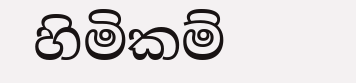හිමිකම්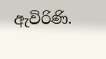ඇවිරිණි.